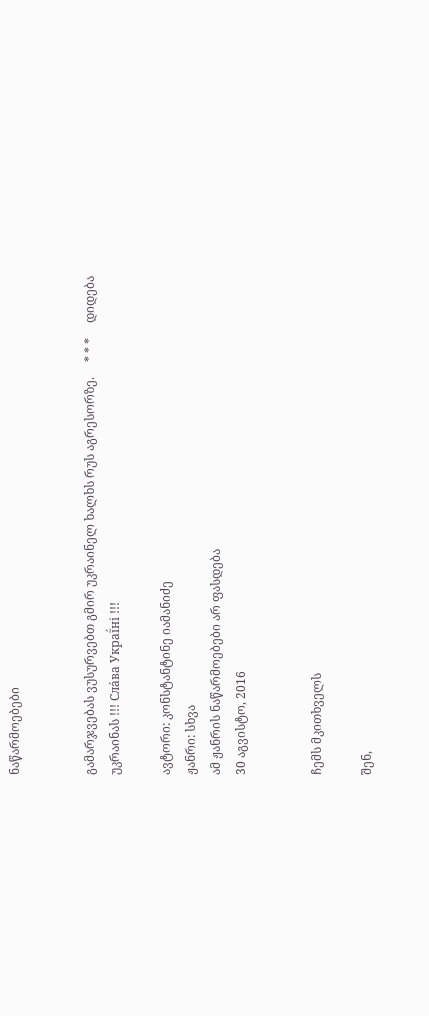ნაწარმოებები


გამარჯვებას ვუსურვებთ გმირ უკრაინელ ხალხს რუს აგრესორზე.     * * *     დიდება უკრაინას !!! Сла́ва Украї́ні !!!

ავტორი: კონსტანტინე იამანიძე
ჟანრი: სხვა
ამ ჟანრის ნაწარმოებები არ ფასდება
30 აგვისტო, 2016


ჩემს მკითხველს

შენ,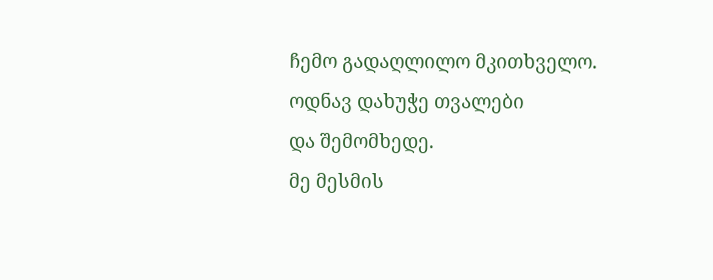ჩემო გადაღლილო მკითხველო.
ოდნავ დახუჭე თვალები
და შემომხედე.
მე მესმის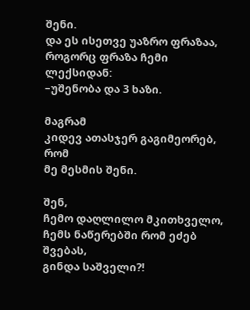შენი.
და ეს ისეთვე უაზრო ფრაზაა,
როგორც ფრაზა ჩემი ლექსიდან:
–უშენობა და 3 ხაზი.

მაგრამ
კიდევ ათასჯერ გაგიმეორებ,
რომ
მე მესმის შენი.

შენ,
ჩემო დაღლილო მკითხველო,
ჩემს ნაწერებში რომ ეძებ შვებას,
გინდა საშველი?!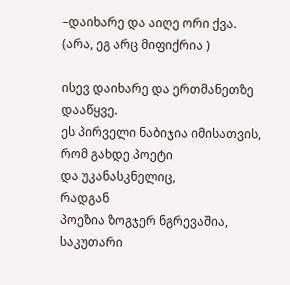–დაიხარე და აიღე ორი ქვა.
(არა, ეგ არც მიფიქრია )

ისევ დაიხარე და ერთმანეთზე დააწყვე.
ეს პირველი ნაბიჯია იმისათვის,
რომ გახდე პოეტი
და უკანასკნელიც,
რადგან
პოეზია ზოგჯერ ნგრევაშია,
საკუთარი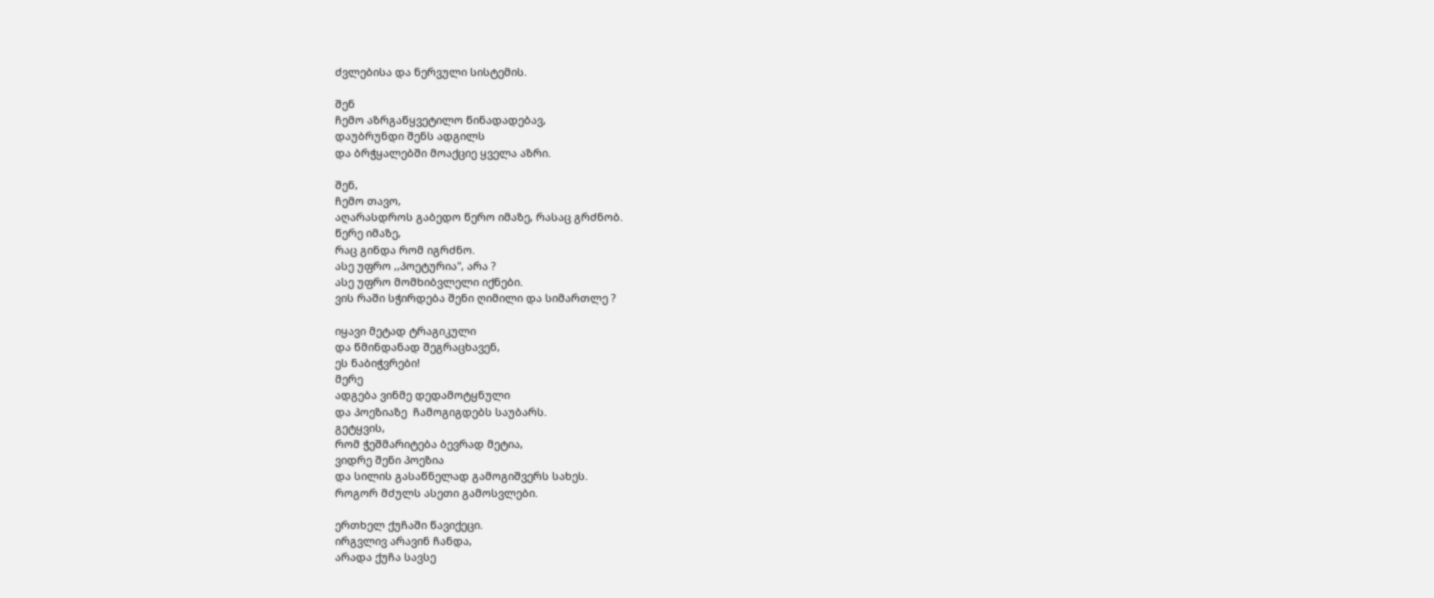ძვლებისა და ნერვული სისტემის.

შენ
ჩემო აზრგაწყვეტილო წინადადებავ,
დაუბრუნდი შენს ადგილს
და ბრჭყალებში მოაქციე ყველა აზრი.

შენ,
ჩემო თავო,
აღარასდროს გაბედო წერო იმაზე, რასაც გრძნობ.
წერე იმაზე,
რაც გინდა რომ იგრძნო.
ასე უფრო ,,პოეტურია", არა ?
ასე უფრო მომხიბვლელი იქნები.
ვის რაში სჭირდება შენი ღიმილი და სიმართლე ?

იყავი მეტად ტრაგიკული
და წმინდანად შეგრაცხავენ,
ეს ნაბიჭვრები!
მერე
ადგება ვინმე დედამოტყნული
და პოეზიაზე  ჩამოგიგდებს საუბარს.
გეტყვის,
რომ ჭეშმარიტება ბევრად მეტია,
ვიდრე შენი პოეზია
და სილის გასაწნელად გამოგიშვერს სახეს.
როგორ მძულს ასეთი გამოსვლები.

ერთხელ ქუჩაში წავიქეცი.
ირგვლივ არავინ ჩანდა,
არადა ქუჩა სავსე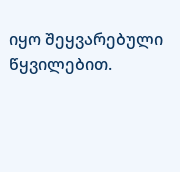იყო შეყვარებული წყვილებით.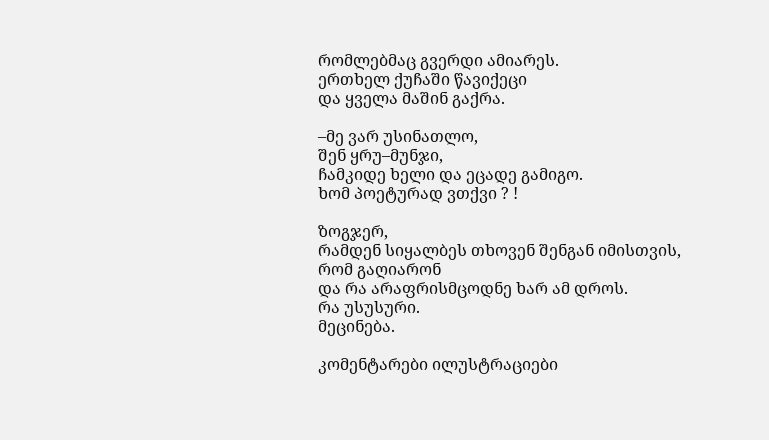რომლებმაც გვერდი ამიარეს.
ერთხელ ქუჩაში წავიქეცი
და ყველა მაშინ გაქრა.

–მე ვარ უსინათლო,
შენ ყრუ–მუნჯი,
ჩამკიდე ხელი და ეცადე გამიგო.
ხომ პოეტურად ვთქვი ? !

ზოგჯერ,
რამდენ სიყალბეს თხოვენ შენგან იმისთვის,
რომ გაღიარონ
და რა არაფრისმცოდნე ხარ ამ დროს.
რა უსუსური.
მეცინება.

კომენტარები ილუსტრაციები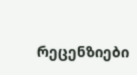რეცენზიები